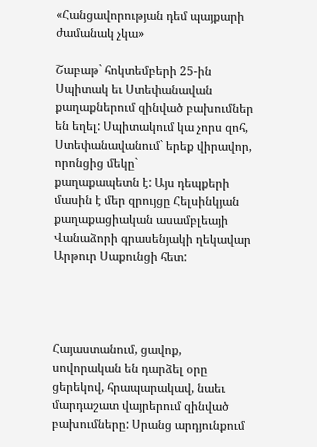«Հանցավորության դեմ պայքարի ժամանակ չկա»

Շաբաթ` հոկտեմբերի 25-ին Սպիտակ եւ Ստեփանավան քաղաքներում զինված բախումներ
են եղել: Սպիտակում կա չորս զոհ, Ստեփանավանում` երեք վիրավոր, որոնցից մեկը`
քաղաքապետն է: Այս դեպքերի մասին է մեր զրույցը Հելսինկյան քաղաքացիական ասամբլեայի
Վանաձորի գրասենյակի ղեկավար Արթուր Սաքունցի հետ:




Հայաստանում, ցավոք, սովորական են դարձել օրը ցերեկով, հրապարակավ, նաեւ
մարդաշատ վայրերում զինված բախումները: Սրանց արդյունքում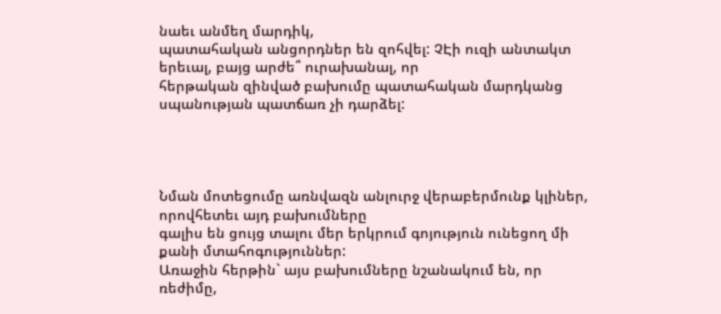նաեւ անմեղ մարդիկ,
պատահական անցորդներ են զոհվել: ՉԷի ուզի անտակտ երեւալ, բայց արժե՞ ուրախանալ, որ
հերթական զինված բախումը պատահական մարդկանց սպանության պատճառ չի դարձել:




Նման մոտեցումը առնվազն անլուրջ վերաբերմունք կլիներ, որովհետեւ այդ բախումները
գալիս են ցույց տալու մեր երկրում գոյություն ունեցող մի քանի մտահոգություններ:
Առաջին հերթին` այս բախումները նշանակում են, որ ռեժիմը,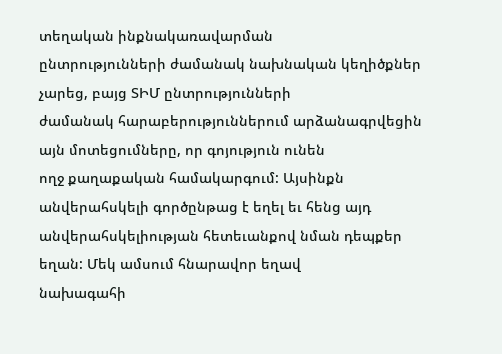տեղական ինքնակառավարման
ընտրությունների ժամանակ նախնական կեղիծքներ չարեց, բայց ՏԻՄ ընտրությունների
ժամանակ հարաբերություններում արձանագրվեցին այն մոտեցումները, որ գոյություն ունեն
ողջ քաղաքական համակարգում: Այսինքն անվերահսկելի գործընթաց է եղել եւ հենց այդ
անվերահսկելիության հետեւանքով նման դեպքեր եղան: Մեկ ամսում հնարավոր եղավ
նախագահի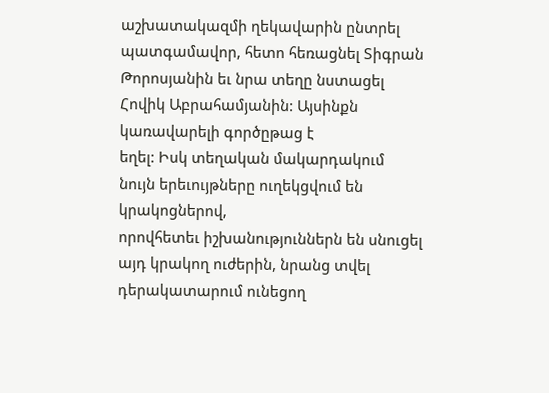աշխատակազմի ղեկավարին ընտրել պատգամավոր, հետո հեռացնել Տիգրան
Թորոսյանին եւ նրա տեղը նստացել Հովիկ Աբրահամյանին: Այսինքն կառավարելի գործըթաց է
եղել: Իսկ տեղական մակարդակում նույն երեւույթները ուղեկցվում են կրակոցներով,
որովհետեւ իշխանություններն են սնուցել այդ կրակող ուժերին, նրանց տվել
դերակատարում ունեցող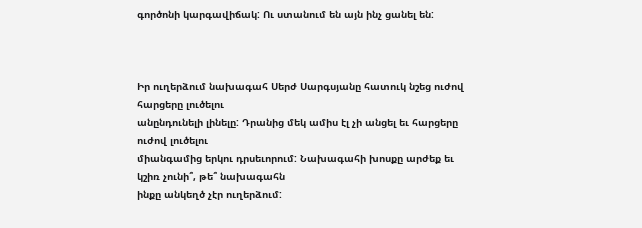գործոնի կարգավիճակ: Ու ստանում են այն ինչ ցանել են:



Իր ուղերձում նախագահ Սերժ Սարգսյանը հատուկ նշեց ուժով հարցերը լուծելու
անընդունելի լինելը: Դրանից մեկ ամիս էլ չի անցել եւ հարցերը ուժով լուծելու
միանգամից երկու դրսեւորում: Նախագահի խոսքը արժեք եւ կշիռ չունի՞, թե՞ նախագահն
ինքը անկեղծ չէր ուղերձում: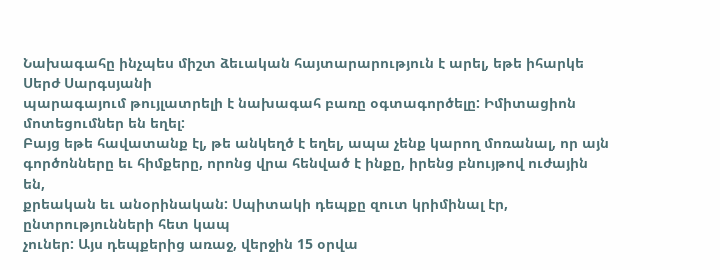Նախագահը ինչպես միշտ ձեւական հայտարարություն է արել, եթե իհարկե Սերժ Սարգսյանի
պարագայում թույլատրելի է նախագահ բառը օգտագործելը: Իմիտացիոն մոտեցումներ են եղել:
Բայց եթե հավատանք էլ, թե անկեղծ է եղել, ապա չենք կարող մոռանալ, որ այն
գործոնները եւ հիմքերը, որոնց վրա հենված է ինքը, իրենց բնույթով ուժային են,
քրեական եւ անօրինական: Սպիտակի դեպքը զուտ կրիմինալ էր, ընտրությունների հետ կապ
չուներ: Այս դեպքերից առաջ, վերջին 15 օրվա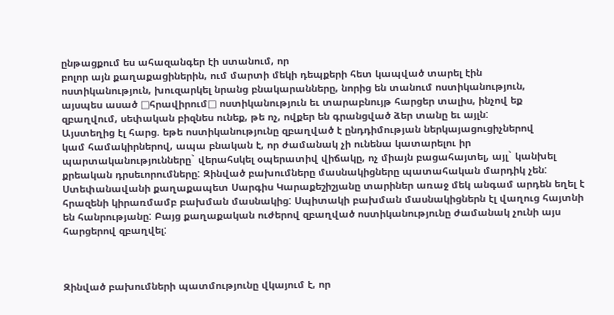ընթացքում ես ահազանգեր էի ստանում, որ
բոլոր այն քաղաքացիներին, ում մարտի մեկի դեպքերի հետ կապված տարել էին
ոստիկանություն, խուզարկել նրանց բնակարանները, նորից են տանում ոստիկանություն,
այսպես ասած □հրավիրում□ ոստիկանություն եւ տարաբնույթ հարցեր տալիս, ինչով եք
զբաղվում, սեփական բիզնես ունեք, թե ոչ, ովքեր են գրանցված ձեր տանը եւ այլն:
Այստեղից էլ հարց. եթե ոստիկանությունը զբաղված է ընդդիմության ներկայացուցիչներով
կամ համակիրներով, ապա բնական է, որ ժամանակ չի ունենա կատարելու իր
պարտականությունները` վերահսկել օպերատիվ վիճակը, ոչ միայն բացահայտել, այլ` կանխել
քրեական դրսեւորումները: Զինված բախումները մասնակիցները պատահական մարդիկ չեն:
Ստեփանավանի քաղաքապետ Սարգիս Կարաքեշիշյանը տարիներ առաջ մեկ անգամ արդեն եղել է
հրազենի կիրառմամբ բախման մասնակից: Սպիտակի բախման մասնակիցներն էլ վաղուց հայտնի
են հանրությանը: Բայց քաղաքական ուժերով զբաղված ոստիկանությունը ժամանակ չունի այս
հարցերով զբաղվել:



Զինված բախումների պատմությունը վկայում է, որ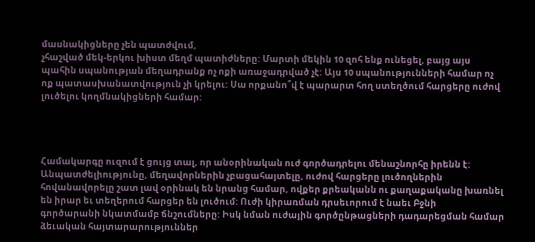մասնակիցները չեն պատժվում,
չհաշված մեկ-երկու խիստ մեղմ պատիժները: Մարտի մեկին 10 զոհ ենք ունեցել, բայց այս
պահին սպանության մեղադրանք ոչ ոքի առաջադրված չէ: Այս 10 սպանությունների համար ոչ
ոք պատասխանատվություն չի կրելու: Սա որքանո՞վ է պարարտ հող ստեղծում հարցերը ուժով
լուծելու կողմնակիցների համար:




Համակարգը ուզում է ցույց տալ, որ անօրինական ուժ գործադրելու մենաշնորհը իրենն է:
Անպատժելիությունը, մեղավորներին չբացահայտելը, ուժով հարցերը լուծողներին
հովանավորելը շատ լավ օրինակ են նրանց համար, ովքեր քրեականն ու քաղաքականը խառնել
են իրար եւ տեղերում հարցեր են լուծում: Ուժի կիրառման դրսեւորում է նաեւ Բջնի
գործարանի նկատմամբ ճնշումները: Իսկ նման ուժային գործընթացների դադարեցման համար
ձեւական հայտարարություններ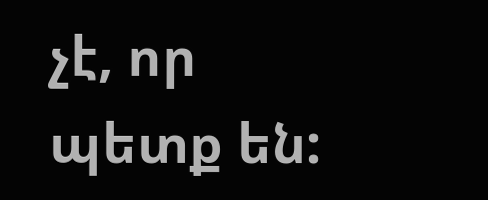չէ, որ պետք են: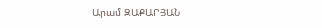Արամ ԶԱՔԱՐՅԱՆ